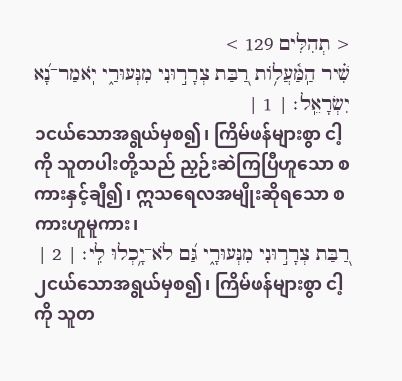< תְהִלִּים 129 >
שִׁ֗יר הַֽמַּ֫עֲלֹ֥ות רַ֭בַּת צְרָר֣וּנִי מִנְּעוּרַ֑י יֹֽאמַר־נָ֝א יִשְׂרָאֵֽל׃ | 1 |
၁ငယ်သောအရွယ်မှစ၍၊ ကြိမ်ဖန်များစွာ ငါ့ကို သူတပါးတို့သည် ညှဉ်းဆဲကြပြီဟူသော စကားနှင့်ချီ၍၊ ဣသရေလအမျိုးဆိုရသော စကားဟူမူကား၊
רַ֭בַּת צְרָר֣וּנִי מִנְּעוּרָ֑י גַּ֝ם לֹא־יָ֥כְלוּ לִֽי׃ | 2 |
၂ငယ်သောအရွယ်မှစ၍၊ ကြိမ်ဖန်များစွာ ငါ့ကို သူတ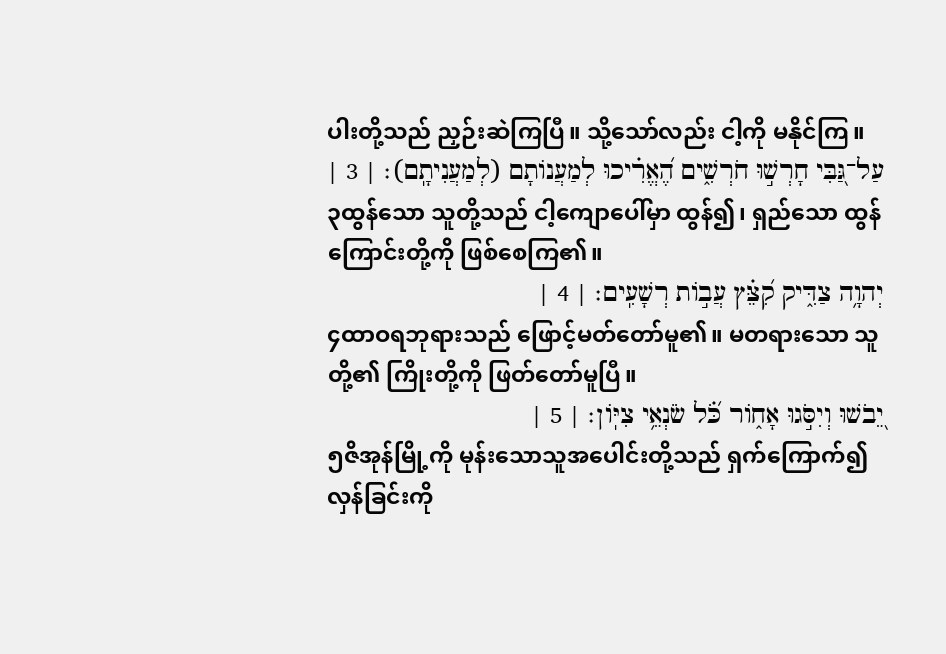ပါးတို့သည် ညှဉ်းဆဲကြပြီ။ သို့သော်လည်း ငါ့ကို မနိုင်ကြ။
עַל־גַּ֭בִּי חָרְשׁ֣וּ חֹרְשִׁ֑ים הֶ֝אֱרִ֗יכוּ לְמַעֲנֹותָם (לְמַעֲנִיתָֽם)׃ | 3 |
၃ထွန်သော သူတို့သည် ငါ့ကျောပေါ်မှာ ထွန်၍၊ ရှည်သော ထွန်ကြောင်းတို့ကို ဖြစ်စေကြ၏။
יְהוָ֥ה צַדִּ֑יק קִ֝צֵּ֗ץ עֲבֹ֣ות רְשָׁעִֽים׃ | 4 |
၄ထာဝရဘုရားသည် ဖြောင့်မတ်တော်မူ၏။ မတရားသော သူတို့၏ ကြိုးတို့ကို ဖြတ်တော်မူပြီ။
יֵ֭בֹשׁוּ וְיִסֹּ֣גוּ אָחֹ֑ור כֹּ֝֗ל שֹׂנְאֵ֥י צִיֹּֽון׃ | 5 |
၅ဇိအုန်မြို့ကို မုန်းသောသူအပေါင်းတို့သည် ရှက်ကြောက်၍ လှန်ခြင်းကို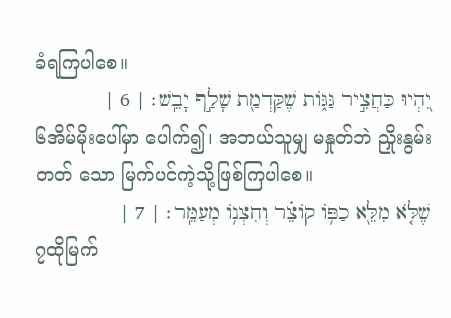ခံရကြပါစေ။
יִ֭הְיוּ כַּחֲצִ֣יר גַּגֹּ֑ות שֶׁקַּדְמַ֖ת שָׁלַ֣ף יָבֵֽשׁ׃ | 6 |
၆အိမ်မိုးပေါ်မှာ ပေါက်၍၊ အဘယ်သူမျှ မနှုတ်ဘဲ ညှိုးနွမ်းတတ် သော မြက်ပင်ကဲ့သို့ဖြစ်ကြပါစေ။
שֶׁלֹּ֤א מִלֵּ֖א כַפֹּ֥ו קֹוצֵ֗ר וְחִצְנֹ֥ו מְעַמֵּֽר׃ | 7 |
၇ထိုမြက်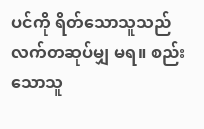ပင်ကို ရိတ်သောသူသည် လက်တဆုပ်မျှ မရ။ စည်းသောသူ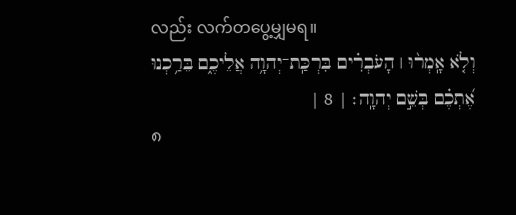လည်း လက်တပွေ့မျှမရ။
וְלֹ֤א אָֽמְר֨וּ ׀ הָעֹבְרִ֗ים בִּרְכַּֽת־יְהוָ֥ה אֲלֵיכֶ֑ם בֵּרַ֥כְנוּ אֶ֝תְכֶ֗ם בְּשֵׁ֣ם יְהוָֽה׃ | 8 |
၈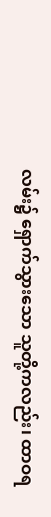လမ်း၌ ရှောက်သွားသော သူတို့ကလည်း၊ ထာဝရ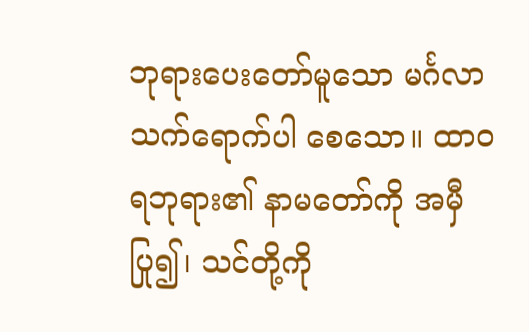ဘုရားပေးတော်မူသော မင်္ဂလာသက်ရောက်ပါ စေသော။ ထာဝရဘုရား၏ နာမတော်ကို အမှီပြု၍၊ သင်တို့ကို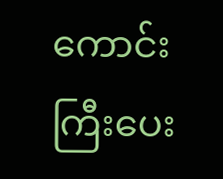ကောင်းကြီးပေး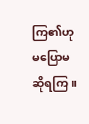ကြ၏ဟု မပြောမဆိုရကြ။